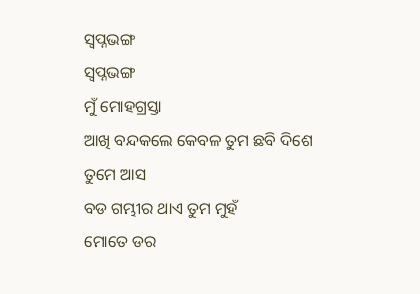ସ୍ୱପ୍ନଭଙ୍ଗ
ସ୍ୱପ୍ନଭଙ୍ଗ
ମୁଁ ମୋହଗ୍ରସ୍ତା
ଆଖି ବନ୍ଦକଲେ କେବଳ ତୁମ ଛବି ଦିଶେ
ତୁମେ ଆସ
ବଡ ଗମ୍ଭୀର ଥାଏ ତୁମ ମୁହଁ
ମୋତେ ଡର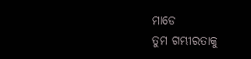ମାଡେ
ତୁମ ଗମ୍ଭୀରତାକୁ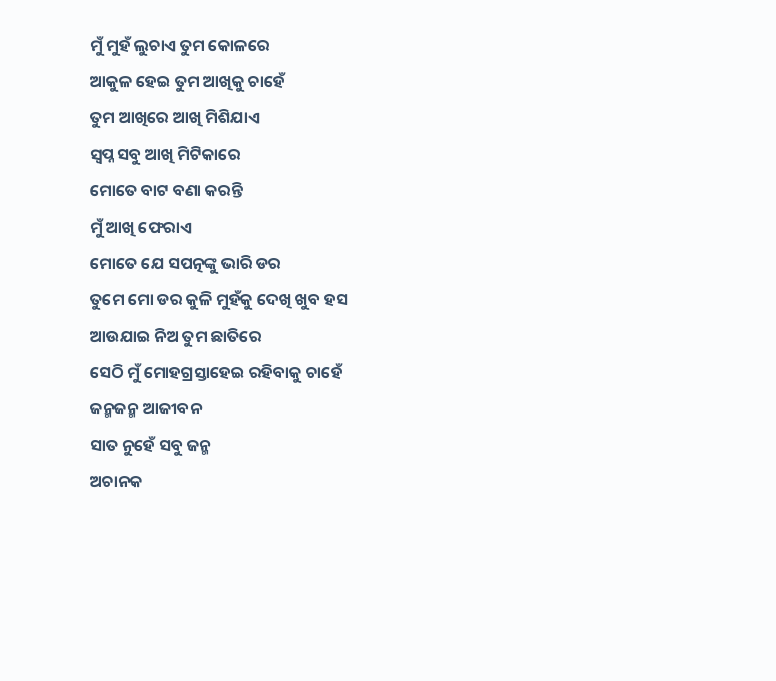ମୁଁ ମୁହଁ ଲୁଚାଏ ତୁମ କୋଳରେ
ଆକୁଳ ହେଇ ତୁମ ଆଖିକୁ ଚାହେଁ
ତୁମ ଆଖିରେ ଆଖି ମିଶିଯାଏ
ସ୍ଵପ୍ନ ସବୁ ଆଖି ମିଟିକାରେ
ମୋତେ ବାଟ ବଣା କରନ୍ତି
ମୁଁ ଆଖି ଫେରାଏ
ମୋତେ ଯେ ସପତ୍ନଙ୍କୁ ଭାରି ଡର
ତୁମେ ମୋ ଡର କୁଳି ମୁହଁକୁ ଦେଖି ଖୁବ ହସ
ଆଉଯାଇ ନିଅ ତୁମ ଛାତିରେ
ସେଠି ମୁଁ ମୋହଗ୍ରସ୍ତାହେଇ ରହିବାକୁ ଚାହେଁ
ଜନ୍ମଜନ୍ମ ଆଜୀବନ
ସାତ ନୁହେଁ ସବୁ ଜନ୍ମ
ଅଚାନକ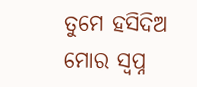ତୁମେ ହସିଦିଅ
ମୋର ସ୍ଵପ୍ନ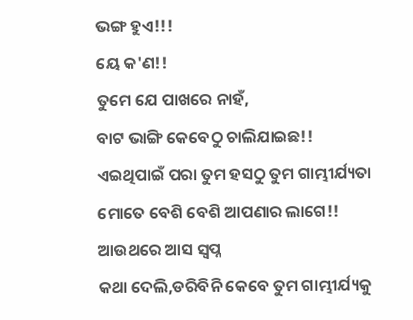ଭଙ୍ଗ ହୁଏ!!!
ୟେ କ'ଣ!!
ତୁମେ ଯେ ପାଖରେ ନାହଁ,
ବାଟ ଭାଙ୍ଗି କେବେଠୁ ଚାଲିଯାଇଛ!!
ଏଇଥିପାଇଁ ପରା ତୁମ ହସଠୁ ତୁମ ଗାମ୍ଭୀର୍ଯ୍ୟତା
ମୋତେ ବେଶି ବେଶି ଆପଣାର ଲାଗେ!!
ଆଉଥରେ ଆସ ସ୍ଵପ୍ନ
କଥା ଦେଲି,ଡରିବିନି କେବେ ତୁମ ଗାମ୍ଭୀର୍ଯ୍ୟକୁ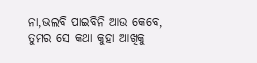ନା,ଭଲବି ପାଇବିନି ଆଉ କେବେ,
ତୁମର ସେ କଥା କୁହା ଆଖିକୁ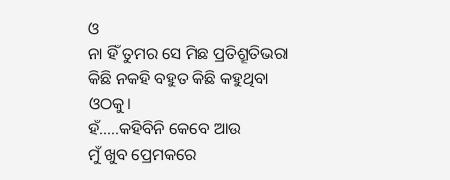ଓ
ନା ହିଁ ତୁମର ସେ ମିଛ ପ୍ରତିଶ୍ରୂତିଭରା
କିଛି ନକହି ବହୁତ କିଛି କହୁଥିବା ଓଠକୁ।
ହଁ.....କହିବିନି କେବେ ଆଉ
ମୁଁ ଖୁବ ପ୍ରେମକରେ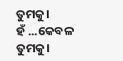ତୁମକୁ।
ହଁ ...କେବଳ ତୁମକୁ।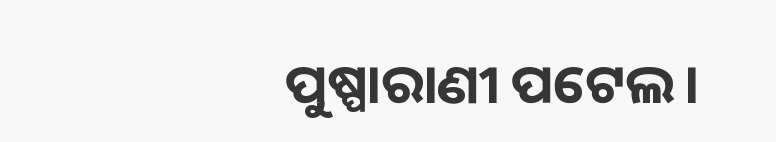ପୁଷ୍ପାରାଣୀ ପଟେଲ।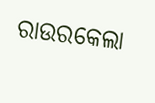ରାଉରକେଲା